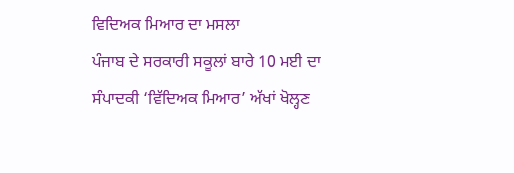ਵਿਦਿਅਕ ਮਿਆਰ ਦਾ ਮਸਲਾ
ਪੰਜਾਬ ਦੇ ਸਰਕਾਰੀ ਸਕੂਲਾਂ ਬਾਰੇ 10 ਮਈ ਦਾ ਸੰਪਾਦਕੀ ‘ਵਿੱਦਿਅਕ ਮਿਆਰ’ ਅੱਖਾਂ ਖੋਲ੍ਹਣ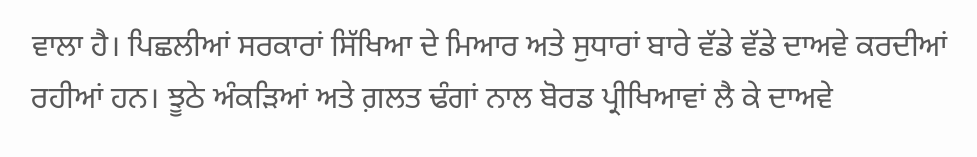ਵਾਲਾ ਹੈ। ਪਿਛਲੀਆਂ ਸਰਕਾਰਾਂ ਸਿੱਖਿਆ ਦੇ ਮਿਆਰ ਅਤੇ ਸੁਧਾਰਾਂ ਬਾਰੇ ਵੱਡੇ ਵੱਡੇ ਦਾਅਵੇ ਕਰਦੀਆਂ ਰਹੀਆਂ ਹਨ। ਝੂਠੇ ਅੰਕੜਿਆਂ ਅਤੇ ਗ਼ਲਤ ਢੰਗਾਂ ਨਾਲ ਬੋਰਡ ਪ੍ਰੀਖਿਆਵਾਂ ਲੈ ਕੇ ਦਾਅਵੇ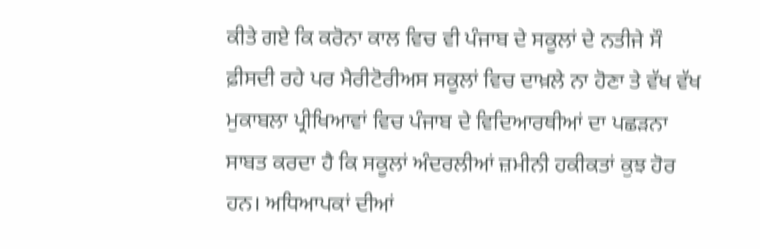ਕੀਤੇ ਗਏ ਕਿ ਕਰੋਨਾ ਕਾਲ ਵਿਚ ਵੀ ਪੰਜਾਬ ਦੇ ਸਕੂਲਾਂ ਦੇ ਨਤੀਜੇ ਸੌ ਫ਼ੀਸਦੀ ਰਹੇ ਪਰ ਮੈਰੀਟੋਰੀਅਸ ਸਕੂਲਾਂ ਵਿਚ ਦਾਖ਼ਲੇ ਨਾ ਹੋਣਾ ਤੇ ਵੱਖ ਵੱਖ ਮੁਕਾਬਲਾ ਪ੍ਰੀਖਿਆਵਾਂ ਵਿਚ ਪੰਜਾਬ ਦੇ ਵਿਦਿਆਰਥੀਆਂ ਦਾ ਪਛੜਨਾ ਸਾਬਤ ਕਰਦਾ ਹੈ ਕਿ ਸਕੂਲਾਂ ਅੰਦਰਲੀਆਂ ਜ਼ਮੀਨੀ ਹਕੀਕਤਾਂ ਕੁਝ ਹੋਰ ਹਨ। ਅਧਿਆਪਕਾਂ ਦੀਆਂ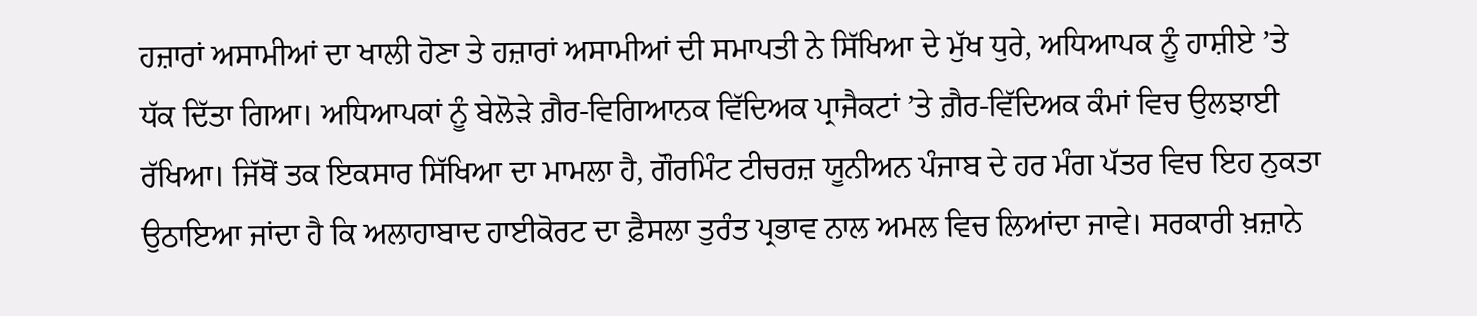ਹਜ਼ਾਰਾਂ ਅਸਾਮੀਆਂ ਦਾ ਖਾਲੀ ਹੋਣਾ ਤੇ ਹਜ਼ਾਰਾਂ ਅਸਾਮੀਆਂ ਦੀ ਸਮਾਪਤੀ ਨੇ ਸਿੱਖਿਆ ਦੇ ਮੁੱਖ ਧੁਰੇ, ਅਧਿਆਪਕ ਨੂੰ ਹਾਸ਼ੀਏ ’ਤੇ ਧੱਕ ਦਿੱਤਾ ਗਿਆ। ਅਧਿਆਪਕਾਂ ਨੂੰ ਬੇਲੋੜੇ ਗ਼ੈਰ-ਵਿਗਿਆਨਕ ਵਿੱਦਿਅਕ ਪ੍ਰਾਜੈਕਟਾਂ ’ਤੇ ਗ਼ੈਰ-ਵਿੱਦਿਅਕ ਕੰਮਾਂ ਵਿਚ ਉਲਝਾਈ ਰੱਖਿਆ। ਜਿੱਥੋਂ ਤਕ ਇਕਸਾਰ ਸਿੱਖਿਆ ਦਾ ਮਾਮਲਾ ਹੈ, ਗੌਰਮਿੰਟ ਟੀਚਰਜ਼ ਯੂਨੀਅਨ ਪੰਜਾਬ ਦੇ ਹਰ ਮੰਗ ਪੱਤਰ ਵਿਚ ਇਹ ਨੁਕਤਾ ਉਠਾਇਆ ਜਾਂਦਾ ਹੈ ਕਿ ਅਲਾਹਾਬਾਦ ਹਾਈਕੋਰਟ ਦਾ ਫ਼ੈਸਲਾ ਤੁਰੰਤ ਪ੍ਰਭਾਵ ਨਾਲ ਅਮਲ ਵਿਚ ਲਿਆਂਦਾ ਜਾਵੇ। ਸਰਕਾਰੀ ਖ਼ਜ਼ਾਨੇ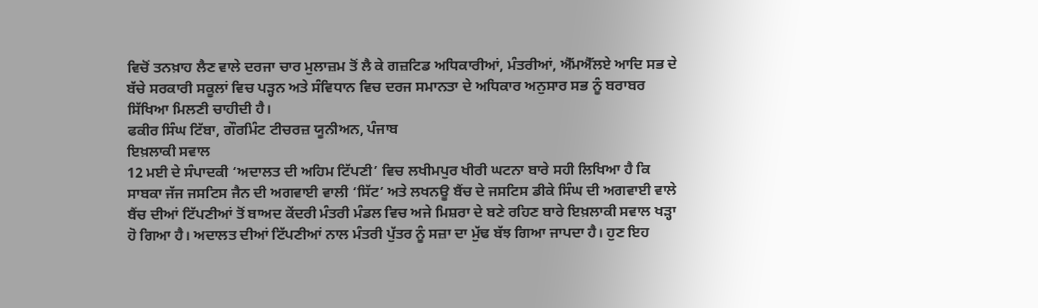ਵਿਚੋਂ ਤਨਖ਼ਾਹ ਲੈਣ ਵਾਲੇ ਦਰਜਾ ਚਾਰ ਮੁਲਾਜ਼ਮ ਤੋਂ ਲੈ ਕੇ ਗਜ਼ਟਿਡ ਅਧਿਕਾਰੀਆਂ, ਮੰਤਰੀਆਂ, ਐੱਮਐੱਲਏ ਆਦਿ ਸਭ ਦੇ ਬੱਚੇ ਸਰਕਾਰੀ ਸਕੂਲਾਂ ਵਿਚ ਪੜ੍ਹਨ ਅਤੇ ਸੰਵਿਧਾਨ ਵਿਚ ਦਰਜ ਸਮਾਨਤਾ ਦੇ ਅਧਿਕਾਰ ਅਨੁਸਾਰ ਸਭ ਨੂੰ ਬਰਾਬਰ ਸਿੱਖਿਆ ਮਿਲਣੀ ਚਾਹੀਦੀ ਹੈ।
ਫਕੀਰ ਸਿੰਘ ਟਿੱਬਾ, ਗੌਰਮਿੰਟ ਟੀਚਰਜ਼ ਯੂਨੀਅਨ, ਪੰਜਾਬ
ਇਖ਼ਲਾਕੀ ਸਵਾਲ
12 ਮਈ ਦੇ ਸੰਪਾਦਕੀ ‘ਅਦਾਲਤ ਦੀ ਅਹਿਮ ਟਿੱਪਣੀ’ ਵਿਚ ਲਖੀਮਪੁਰ ਖੀਰੀ ਘਟਨਾ ਬਾਰੇ ਸਹੀ ਲਿਖਿਆ ਹੈ ਕਿ ਸਾਬਕਾ ਜੱਜ ਜਸਟਿਸ ਜੈਨ ਦੀ ਅਗਵਾਈ ਵਾਲੀ ‘ਸਿੱਟ’ ਅਤੇ ਲਖਨਊ ਬੈਂਚ ਦੇ ਜਸਟਿਸ ਡੀਕੇ ਸਿੰਘ ਦੀ ਅਗਵਾਈ ਵਾਲੇ ਬੈਂਚ ਦੀਆਂ ਟਿੱਪਣੀਆਂ ਤੋਂ ਬਾਅਦ ਕੇਂਦਰੀ ਮੰਤਰੀ ਮੰਡਲ ਵਿਚ ਅਜੇ ਮਿਸ਼ਰਾ ਦੇ ਬਣੇ ਰਹਿਣ ਬਾਰੇ ਇਖ਼ਲਾਕੀ ਸਵਾਲ ਖੜ੍ਹਾ ਹੋ ਗਿਆ ਹੈ। ਅਦਾਲਤ ਦੀਆਂ ਟਿੱਪਣੀਆਂ ਨਾਲ ਮੰਤਰੀ ਪੁੱਤਰ ਨੂੰ ਸਜ਼ਾ ਦਾ ਮੁੱਢ ਬੱਝ ਗਿਆ ਜਾਪਦਾ ਹੈ। ਹੁਣ ਇਹ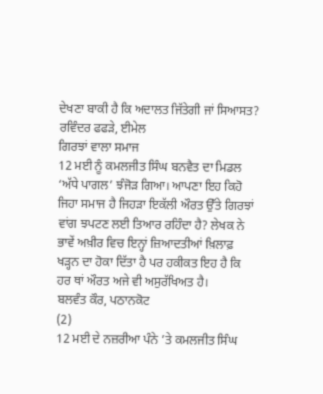ਦੇਖਣਾ ਬਾਕੀ ਹੈ ਕਿ ਅਦਾਲਤ ਜਿੱਤੇਗੀ ਜਾਂ ਸਿਆਸਤ?
ਰਵਿੰਦਰ ਫਫੜੇ, ਈਮੇਲ
ਗਿਰਝਾਂ ਵਾਲਾ ਸਮਾਜ
12 ਮਈ ਨੂੰ ਕਮਲਜੀਤ ਸਿੰਘ ਬਨਵੈਤ ਦਾ ਮਿਡਲ ‘ਅੱਧੇ ਪਾਗਲ’ ਝੰਜੋੜ ਗਿਆ। ਆਪਣਾ ਇਹ ਕਿਹੋ ਜਿਹਾ ਸਮਾਜ ਹੈ ਜਿਹੜਾ ਇਕੱਲੀ ਔਰਤ ਉੱਤੇ ਗਿਰਝਾਂ ਵਾਂਗ ਝਪਟਣ ਲਈ ਤਿਆਰ ਰਹਿੰਦਾ ਹੈ? ਲੇਖਕ ਨੇ ਭਾਵੇਂ ਅਖ਼ੀਰ ਵਿਚ ਇਨ੍ਹਾਂ ਜ਼ਿਆਦਤੀਆਂ ਖ਼ਿਲਾਫ਼ ਖੜ੍ਹਨ ਦਾ ਹੋਕਾ ਦਿੱਤਾ ਹੈ ਪਰ ਹਕੀਕਤ ਇਹ ਹੈ ਕਿ ਹਰ ਥਾਂ ਔਰਤ ਅਜੇ ਵੀ ਅਸੁਰੱਖਿਅਤ ਹੈ।
ਬਲਵੰਤ ਕੌਰ, ਪਠਾਨਕੋਟ
(2)
12 ਮਈ ਦੇ ਨਜ਼ਰੀਆ ਪੰਨੇ ’ਤੇ ਕਮਲਜੀਤ ਸਿੰਘ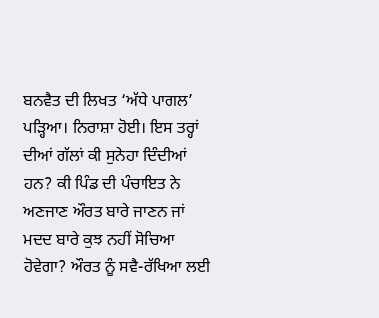ਬਨਵੈਤ ਦੀ ਲਿਖਤ ‘ਅੱਧੇ ਪਾਗਲ’ ਪੜ੍ਹਿਆ। ਨਿਰਾਸ਼ਾ ਹੋਈ। ਇਸ ਤਰ੍ਹਾਂ ਦੀਆਂ ਗੱਲਾਂ ਕੀ ਸੁਨੇਹਾ ਦਿੰਦੀਆਂ ਹਨ? ਕੀ ਪਿੰਡ ਦੀ ਪੰਚਾਇਤ ਨੇ ਅਣਜਾਣ ਔਰਤ ਬਾਰੇ ਜਾਣਨ ਜਾਂ ਮਦਦ ਬਾਰੇ ਕੁਝ ਨਹੀਂ ਸੋਚਿਆ ਹੋਵੇਗਾ? ਔਰਤ ਨੂੰ ਸਵੈ-ਰੱਖਿਆ ਲਈ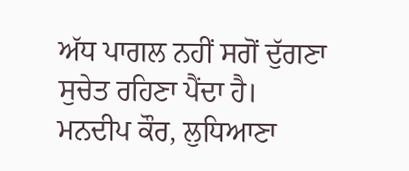ਅੱਧ ਪਾਗਲ ਨਹੀਂ ਸਗੋਂ ਦੁੱਗਣਾ ਸੁਚੇਤ ਰਹਿਣਾ ਪੈਂਦਾ ਹੈ।
ਮਨਦੀਪ ਕੌਰ, ਲੁਧਿਆਣਾ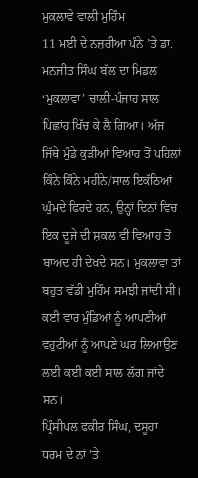ਮੁਕਲਾਵੇ ਵਾਲੀ ਮੁਹਿੰਮ
11 ਮਈ ਦੇ ਨਜ਼ਰੀਆ ਪੰਨੇ ’ਤੇ ਡਾ. ਮਨਜੀਤ ਸਿੰਘ ਬੱਲ ਦਾ ਮਿਡਲ ‘ਮੁਕਲਾਵਾ’ ਚਾਲੀ-ਪੰਜਾਹ ਸਾਲ ਪਿਛਾਂਹ ਖਿੱਚ ਕੇ ਲੈ ਗਿਆ। ਅੱਜ ਜਿੱਥੇ ਮੁੰਡੇ ਕੁੜੀਆਂ ਵਿਆਹ ਤੋਂ ਪਹਿਲਾਂ ਕਿੰਨੇ ਕਿੰਨੇ ਮਹੀਨੇ/ਸਾਲ ਇਕੱਠਿਆਂ ਘੁੰਮਦੇ ਫਿਰਦੇ ਹਨ, ਉਨ੍ਹਾਂ ਦਿਨਾਂ ਵਿਚ ਇਕ ਦੂਜੇ ਦੀ ਸ਼ਕਲ ਵੀ ਵਿਆਹ ਤੋਂ ਬਾਅਦ ਹੀ ਦੇਖਦੇ ਸਨ। ਮੁਕਲਾਵਾ ਤਾਂ ਬਹੁਤ ਵੱਡੀ ਮੁਹਿੰਮ ਸਮਝੀ ਜਾਂਦੀ ਸੀ। ਕਈ ਵਾਰ ਮੁੰਡਿਆਂ ਨੂੰ ਆਪਣੀਆਂ ਵਹੁਟੀਆਂ ਨੂੰ ਆਪਣੇ ਘਰ ਲਿਆਉਣ ਲਈ ਕਈ ਕਈ ਸਾਲ ਲੱਗ ਜਾਂਦੇ ਸਨ।
ਪ੍ਰਿੰਸੀਪਲ ਫਕੀਰ ਸਿੰਘ, ਦਸੂਹਾ
ਧਰਮ ਦੇ ਨਾਂ ’ਤੇ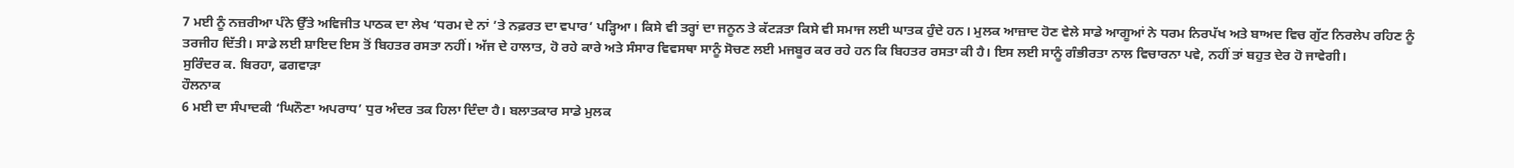7 ਮਈ ਨੂੰ ਨਜ਼ਰੀਆ ਪੰਨੇ ਉੱਤੇ ਅਵਿਜੀਤ ਪਾਠਕ ਦਾ ਲੇਖ ‘ਧਰਮ ਦੇ ਨਾਂ ’ਤੇ ਨਫ਼ਰਤ ਦਾ ਵਪਾਰ’ ਪੜ੍ਹਿਆ। ਕਿਸੇ ਵੀ ਤਰ੍ਹਾਂ ਦਾ ਜਨੂਨ ਤੇ ਕੱਟੜਤਾ ਕਿਸੇ ਵੀ ਸਮਾਜ ਲਈ ਘਾਤਕ ਹੁੰਦੇ ਹਨ। ਮੁਲਕ ਆਜ਼ਾਦ ਹੋਣ ਵੇਲੇ ਸਾਡੇ ਆਗੂਆਂ ਨੇ ਧਰਮ ਨਿਰਪੱਖ ਅਤੇ ਬਾਅਦ ਵਿਚ ਗੁੱਟ ਨਿਰਲੇਪ ਰਹਿਣ ਨੂੰ ਤਰਜੀਹ ਦਿੱਤੀ। ਸਾਡੇ ਲਈ ਸ਼ਾਇਦ ਇਸ ਤੋਂ ਬਿਹਤਰ ਰਸਤਾ ਨਹੀਂ। ਅੱਜ ਦੇ ਹਾਲਾਤ, ਹੋ ਰਹੇ ਕਾਰੇ ਅਤੇ ਸੰਸਾਰ ਵਿਵਸਥਾ ਸਾਨੂੰ ਸੋਚਣ ਲਈ ਮਜਬੂਰ ਕਰ ਰਹੇ ਹਨ ਕਿ ਬਿਹਤਰ ਰਸਤਾ ਕੀ ਹੈ। ਇਸ ਲਈ ਸਾਨੂੰ ਗੰਭੀਰਤਾ ਨਾਲ ਵਿਚਾਰਨਾ ਪਵੇ, ਨਹੀਂ ਤਾਂ ਬਹੁਤ ਦੇਰ ਹੋ ਜਾਵੇਗੀ।
ਸੁਰਿੰਦਰ ਕ. ਬਿਰਹਾ, ਫਗਵਾੜਾ
ਹੌਲਨਾਕ
6 ਮਈ ਦਾ ਸੰਪਾਦਕੀ ‘ਘਿਨੌਣਾ ਅਪਰਾਧ’ ਧੁਰ ਅੰਦਰ ਤਕ ਹਿਲਾ ਦਿੰਦਾ ਹੈ। ਬਲਾਤਕਾਰ ਸਾਡੇ ਮੁਲਕ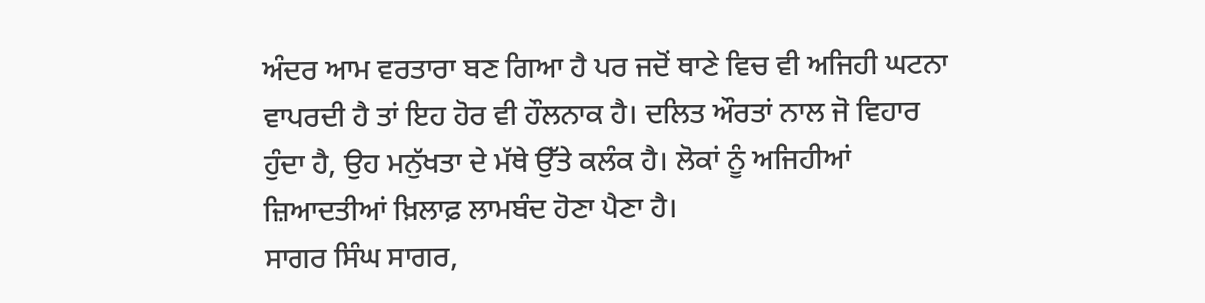ਅੰਦਰ ਆਮ ਵਰਤਾਰਾ ਬਣ ਗਿਆ ਹੈ ਪਰ ਜਦੋਂ ਥਾਣੇ ਵਿਚ ਵੀ ਅਜਿਹੀ ਘਟਨਾ ਵਾਪਰਦੀ ਹੈ ਤਾਂ ਇਹ ਹੋਰ ਵੀ ਹੌਲਨਾਕ ਹੈ। ਦਲਿਤ ਔਰਤਾਂ ਨਾਲ ਜੋ ਵਿਹਾਰ ਹੁੰਦਾ ਹੈ, ਉਹ ਮਨੁੱਖਤਾ ਦੇ ਮੱਥੇ ਉੱਤੇ ਕਲੰਕ ਹੈ। ਲੋਕਾਂ ਨੂੰ ਅਜਿਹੀਆਂ ਜ਼ਿਆਦਤੀਆਂ ਖ਼ਿਲਾਫ਼ ਲਾਮਬੰਦ ਹੋਣਾ ਪੈਣਾ ਹੈ।
ਸਾਗਰ ਸਿੰਘ ਸਾਗਰ,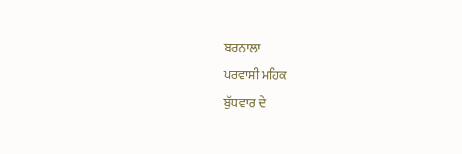ਬਰਨਾਲਾ
ਪਰਵਾਸੀ ਮਹਿਕ
ਬੁੱਧਵਾਰ ਦੇ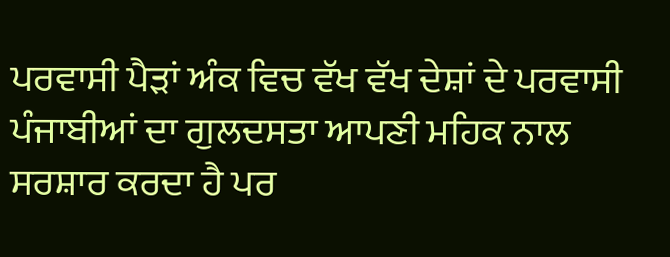ਪਰਵਾਸੀ ਪੈੜਾਂ ਅੰਕ ਵਿਚ ਵੱਖ ਵੱਖ ਦੇਸ਼ਾਂ ਦੇ ਪਰਵਾਸੀ ਪੰਜਾਬੀਆਂ ਦਾ ਗੁਲਦਸਤਾ ਆਪਣੀ ਮਹਿਕ ਨਾਲ ਸਰਸ਼ਾਰ ਕਰਦਾ ਹੈ ਪਰ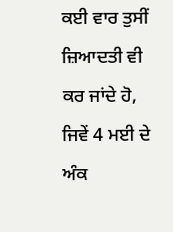ਕਈ ਵਾਰ ਤੁਸੀਂ ਜ਼ਿਆਦਤੀ ਵੀ ਕਰ ਜਾਂਦੇ ਹੋ, ਜਿਵੇਂ 4 ਮਈ ਦੇ ਅੰਕ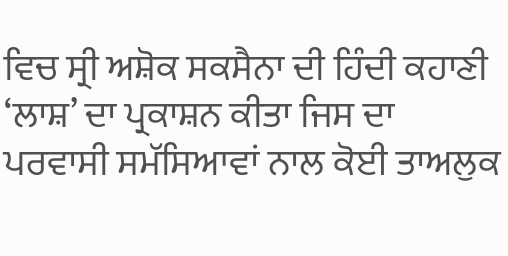ਵਿਚ ਸ੍ਰੀ ਅਸ਼ੋਕ ਸਕਸੈਨਾ ਦੀ ਹਿੰਦੀ ਕਹਾਣੀ ‘ਲਾਸ਼’ ਦਾ ਪ੍ਰਕਾਸ਼ਨ ਕੀਤਾ ਜਿਸ ਦਾ ਪਰਵਾਸੀ ਸਮੱਸਿਆਵਾਂ ਨਾਲ ਕੋਈ ਤਾਅਲੁਕ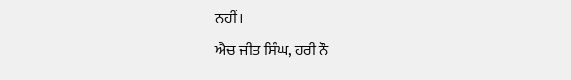ਨਹੀਂ।
ਐਚ ਜੀਤ ਸਿੰਘ, ਹਰੀ ਨੌ